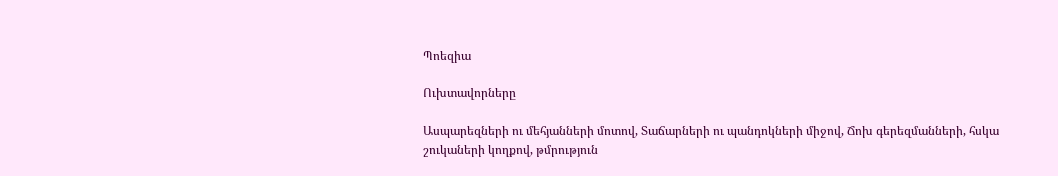Պոեզիա

Ուխտավորները

Ասպարեզների ու մեհյանների մոտով, Տաճարների ու պանդոկների միջով, Ճոխ գերեզմանների, հսկա շուկաների կողքով, թմրություն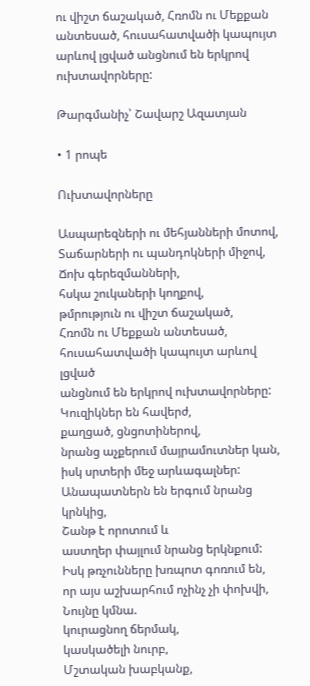ու վիշտ ճաշակած, Հռոմն ու Մեքքան անտեսած, հուսահատվածի կապույտ արևով լցված անցնում են երկրով ուխտավորները:

Թարգմանիչ՝ Շավարշ Ազատյան

• 1 րոպե

Ուխտավորները

Ասպարեզների ու մեհյանների մոտով,
Տաճարների ու պանդոկների միջով,
Ճոխ գերեզմանների,
հսկա շուկաների կողքով,
թմրություն ու վիշտ ճաշակած,
Հռոմն ու Մեքքան անտեսած,
հուսահատվածի կապույտ արևով լցված
անցնում են երկրով ուխտավորները:
Կուզիկներ են հավերժ,
քաղցած, ցնցոտիներով,
նրանց աչքերում մայրամուտներ կան,
իսկ սրտերի մեջ արևագալներ:
Անապատներն են երգում նրանց կրնկից,
Շանթ է որոտում և
աստղեր փայլում նրանց երկնքում:
Իսկ թռչունները խռպոտ գոռում են,
որ այս աշխարհում ոչինչ չի փոխվի,
Նույնը կմնա.
կուրացնող ճերմակ,
կասկածելի նուրբ,
Մշտական խաբկանք,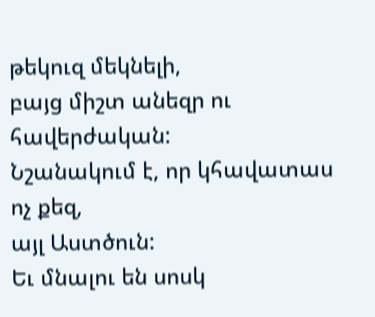թեկուզ մեկնելի,
բայց միշտ անեզր ու հավերժական:
Նշանակում է, որ կհավատաս
ոչ քեզ,
այլ Աստծուն:
Եւ մնալու են սոսկ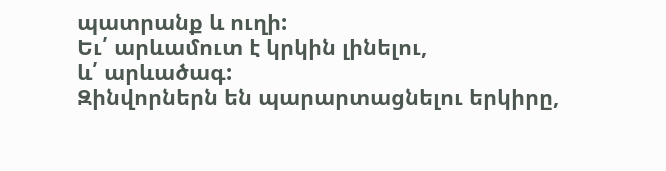պատրանք և ուղի:
Եւ՛ արևամուտ է կրկին լինելու,
և՛ արևածագ:
Զինվորներն են պարարտացնելու երկիրը,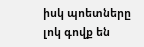իսկ պոետները լոկ գովք են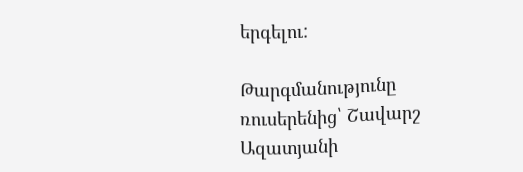երգելու:

Թարգմանությունը ռուսերենից՝ Շավարշ Ազատյանի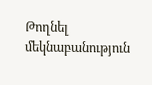Թողնել մեկնաբանություն